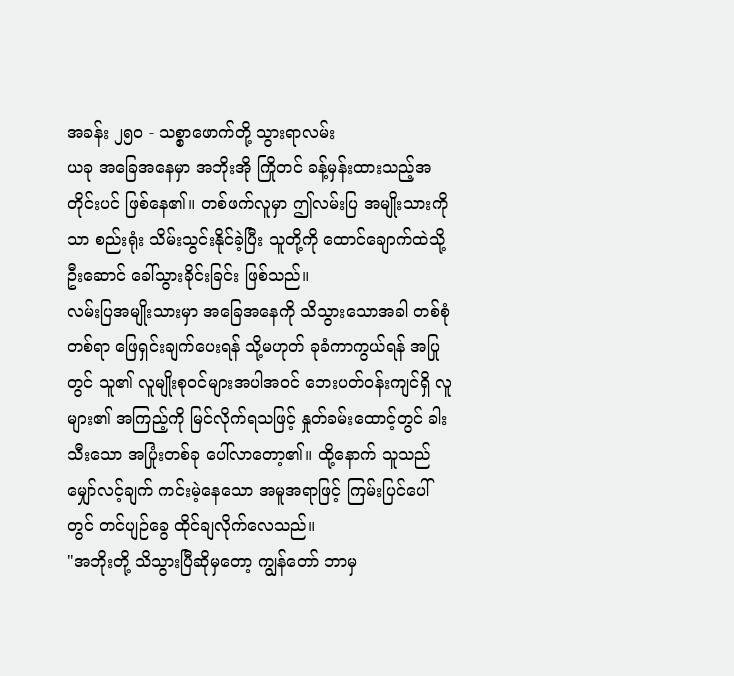အခန်း ၂၅၀ - သစ္စာဖောက်တို့ သွားရာလမ်း
ယခု အခြေအနေမှာ အဘိုးအို ကြိုတင် ခန့်မှန်းထားသည့်အတိုင်းပင် ဖြစ်နေ၏။ တစ်ဖက်လူမှာ ဤလမ်းပြ အမျိုးသားကိုသာ စည်းရုံး သိမ်းသွင်းနိုင်ခဲ့ပြီး သူတို့ကို ထောင်ချောက်ထဲသို့ ဦးဆောင် ခေါ်သွားခိုင်းခြင်း ဖြစ်သည်။
လမ်းပြအမျိုးသားမှာ အခြေအနေကို သိသွားသောအခါ တစ်စုံတစ်ရာ ဖြေရှင်းချက်ပေးရန် သို့မဟုတ် ခုခံကာကွယ်ရန် အပြုတွင် သူ၏ လူမျိုးစုဝင်များအပါအဝင် ဘေးပတ်ဝန်းကျင်ရှိ လူများ၏ အကြည့်ကို မြင်လိုက်ရသဖြင့် နှုတ်ခမ်းထောင့်တွင် ခါးသီးသော အပြုံးတစ်ခု ပေါ်လာတော့၏။ ထို့နောက် သူသည် မျှော်လင့်ချက် ကင်းမဲ့နေသော အမူအရာဖြင့် ကြမ်းပြင်ပေါ်တွင် တင်ပျဉ်ခွေ ထိုင်ချလိုက်လေသည်။
"အဘိုးတို့ သိသွားပြီဆိုမှတော့ ကျွန်တော် ဘာမှ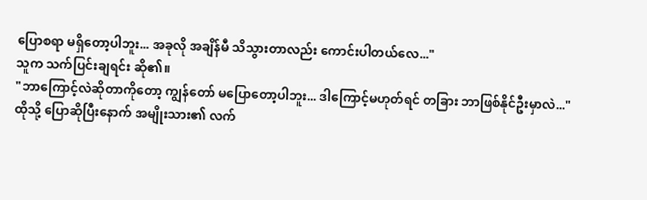ပြောစရာ မရှိတော့ပါဘူး... အခုလို အချိန်မီ သိသွားတာလည်း ကောင်းပါတယ်လေ..."
သူက သက်ပြင်းချရင်း ဆို၏။
"ဘာကြောင့်လဲဆိုတာကိုတော့ ကျွန်တော် မပြောတော့ပါဘူး... ဒါကြောင့်မဟုတ်ရင် တခြား ဘာဖြစ်နိုင်ဦးမှာလဲ..."
ထိုသို့ ပြောဆိုပြီးနောက် အမျိုးသား၏ လက်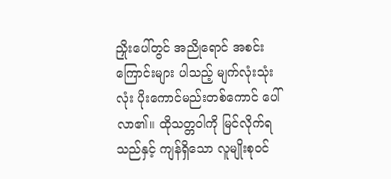ညှိုးပေါ်တွင် အညိုရောင် အစင်းကြောင်းများ ပါသည့် မျက်လုံးသုံးလုံး ပိုးကောင်မည်းတစ်ကောင် ပေါ်လာ၏။ ထိုသတ္တဝါကို မြင်လိုက်ရသည်နှင့် ကျန်ရှိသော လူမျိုးစုဝင်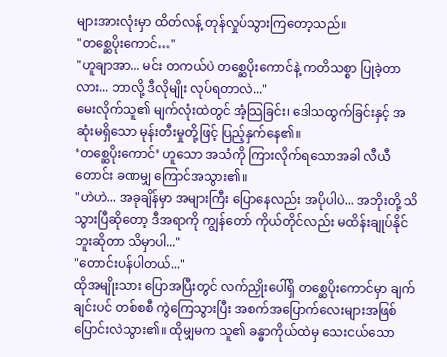များအားလုံးမှာ ထိတ်လန့် တုန်လှုပ်သွားကြတော့သည်။
"တစ္ဆေပိုးကောင်…"
"ဟူချာအာ... မင်း တကယ်ပဲ တစ္ဆေပိုးကောင်နဲ့ ကတိသစ္စာ ပြုခဲ့တာလား... ဘာလို့ ဒီလိုမျိုး လုပ်ရတာလဲ..."
မေးလိုက်သူ၏ မျက်လုံးထဲတွင် အံ့သြခြင်း၊ ဒေါသထွက်ခြင်းနှင့် အဆုံးမရှိသော မုန်းတီးမှုတို့ဖြင့် ပြည့်နှက်နေ၏။
‘တစ္ဆေပိုးကောင်’ ဟူသော အသံကို ကြားလိုက်ရသောအခါ လီယီတောင်း ခဏမျှ ကြောင်အသွား၏။
"ဟဲဟဲ... အခုချိန်မှာ အများကြီး ပြောနေလည်း အပိုပါပဲ... အဘိုးတို့ သိသွားပြီဆိုတော့ ဒီအရာကို ကျွန်တော် ကိုယ်တိုင်လည်း မထိန်းချုပ်နိုင်ဘူးဆိုတာ သိမှာပါ..."
"တောင်းပန်ပါတယ်..."
ထိုအမျိုးသား ပြောအပြီးတွင် လက်ညှိုးပေါ်ရှိ တစ္ဆေပိုးကောင်မှာ ချက်ချင်းပင် တစ်စစီ ကွဲကြေသွားပြီး အစက်အပြောက်လေးများအဖြစ် ပြောင်းလဲသွား၏။ ထိုမျှမက သူ၏ ခန္ဓာကိုယ်ထဲမှ သေးငယ်သော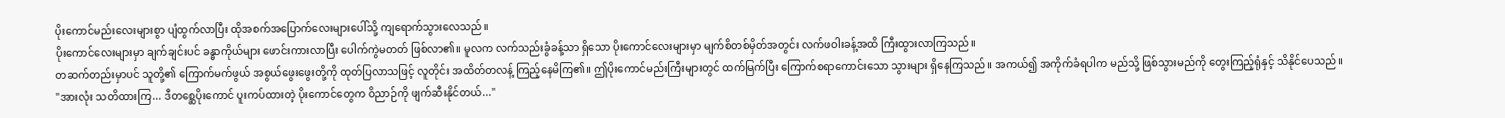ပိုးကောင်မည်းလေးများစွာ ပျံထွက်လာပြီး ထိုအစက်အပြောက်လေးများပေါ်သို့ ကျရောက်သွားလေသည်။
ပိုးကောင်လေးများမှာ ချက်ချင်းပင် ခန္ဓာကိုယ်များ ဖောင်းကားလာပြီး ပေါက်ကွဲမတတ် ဖြစ်လာ၏။ မူလက လက်သည်းခွံခန့်သာ ရှိသော ပိုးကောင်လေးများမှာ မျက်စိတစ်မှိတ်အတွင်း လက်ဖဝါးခန့်အထိ ကြီးထွားလာကြသည်။
တဆက်တည်းမှာပင် သူတို့၏ ကြောက်မက်ဖွယ် အစွယ်ဖွေးဖွေးတို့ကို ထုတ်ပြလာသဖြင့် လူတိုင်း အထိတ်တလန့် ကြည့်နေမိကြ၏။ ဤပိုးကောင်မည်းကြီးများတွင် ထက်မြက်ပြီး ကြောက်စရာကောင်းသော သွားများ ရှိနေကြသည်။ အကယ်၍ အကိုက်ခံရပါက မည်သို့ ဖြစ်သွားမည်ကို တွေးကြည့်ရုံနှင့် သိနိုင်ပေသည်။
"အားလုံး သတိထားကြ... ဒီတစ္ဆေပိုးကောင် ပူးကပ်ထားတဲ့ ပိုးကောင်တွေက ဝိညာဉ်ကို ဖျက်ဆီးနိုင်တယ်..."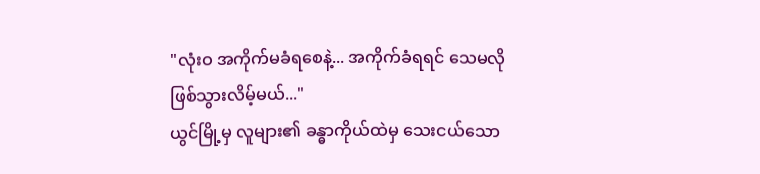"လုံးဝ အကိုက်မခံရစေနဲ့... အကိုက်ခံရရင် သေမလိုဖြစ်သွားလိမ့်မယ်..."
ယွင်မြို့မှ လူများ၏ ခန္ဓာကိုယ်ထဲမှ သေးငယ်သော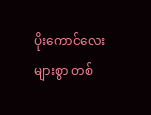ပိုးကောင်လေးများစွာ တစ်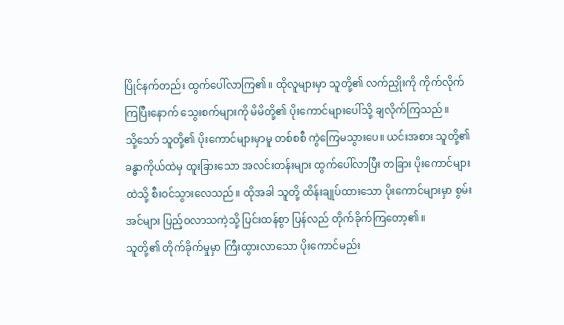ပြိုင်နက်တည်း ထွက်ပေါ်လာကြ၏။ ထိုလူများမှာ သူတို့၏ လက်ညှိုးကို ကိုက်လိုက်ကြပြီးနောက် သွေးစက်များကို မိမိတို့၏ ပိုးကောင်များပေါ်သို့ ချလိုက်ကြသည်။
သို့သော် သူတို့၏ ပိုးကောင်များမှာမူ တစ်စစီ ကွဲကြေမသွားပေ။ ယင်းအစား သူတို့၏ ခန္ဓာကိုယ်ထဲမှ ထူးခြားသော အလင်းတန်းများ ထွက်ပေါ်လာပြီး တခြား ပိုးကောင်များထဲသို့ စီးဝင်သွားလေသည်။ ထိုအခါ သူတို့ ထိန်းချုပ်ထားသော ပိုးကောင်များမှာ စွမ်းအင်များ ပြည့်ဝလာသကဲ့သို့ ပြင်းထန်စွာ ပြန်လည် တိုက်ခိုက်ကြတော့၏။
သူတို့၏ တိုက်ခိုက်မှုမှာ ကြီးထွားလာသော ပိုးကောင်မည်း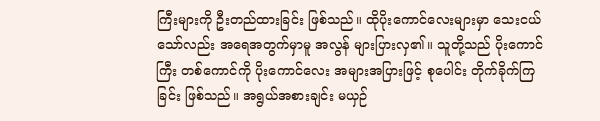ကြီးများကို ဦးတည်ထားခြင်း ဖြစ်သည်။ ထိုပိုးကောင်လေးများမှာ သေးငယ်သော်လည်း အရေအတွက်မှာမူ အလွန် များပြားလှ၏။ သူတို့သည် ပိုးကောင်ကြီး တစ်ကောင်ကို ပိုးကောင်လေး အများအပြားဖြင့် စုပေါင်း တိုက်ခိုက်ကြခြင်း ဖြစ်သည်။ အရွယ်အစားချင်း မယှဉ်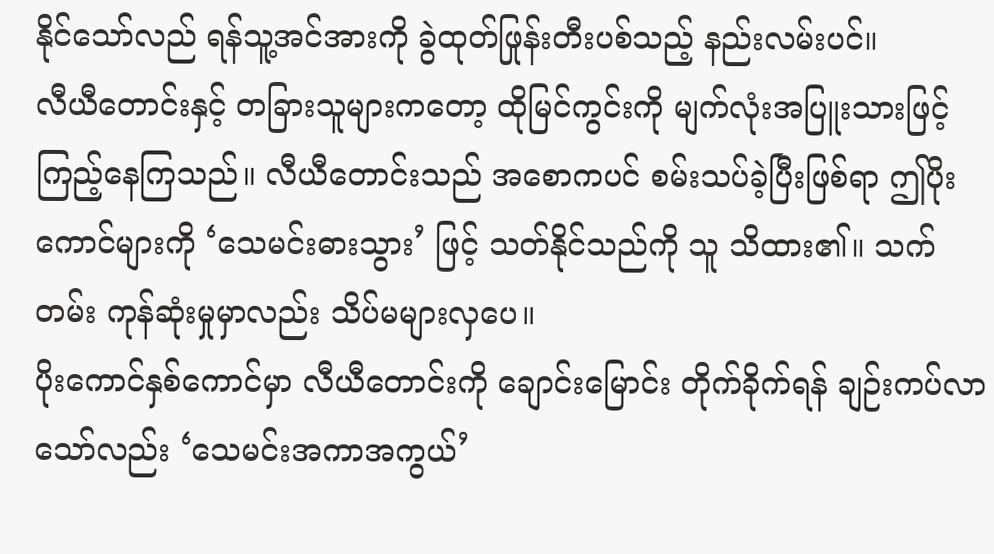နိုင်သော်လည် ရန်သူ့အင်အားကို ခွဲထုတ်ဖြုန်းတီးပစ်သည့် နည်းလမ်းပင်။
လီယီတောင်းနှင့် တခြားသူများကတော့ ထိုမြင်ကွင်းကို မျက်လုံးအပြူးသားဖြင့် ကြည့်နေကြသည်။ လီယီတောင်းသည် အစောကပင် စမ်းသပ်ခဲ့ပြီးဖြစ်ရာ ဤပိုးကောင်များကို ‘သေမင်းဓားသွား’ ဖြင့် သတ်နိုင်သည်ကို သူ သိထား၏။ သက်တမ်း ကုန်ဆုံးမှုမှာလည်း သိပ်မများလှပေ။
ပိုးကောင်နှစ်ကောင်မှာ လီယီတောင်းကို ချောင်းမြောင်း တိုက်ခိုက်ရန် ချဉ်းကပ်လာသော်လည်း ‘သေမင်းအကာအကွယ်’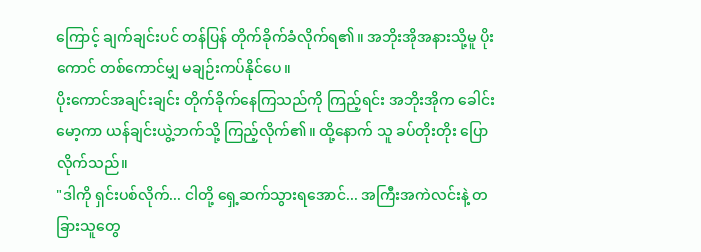ကြောင့် ချက်ချင်းပင် တန်ပြန် တိုက်ခိုက်ခံလိုက်ရ၏။ အဘိုးအိုအနားသို့မူ ပိုးကောင် တစ်ကောင်မျှ မချဉ်းကပ်နိုင်ပေ။
ပိုးကောင်အချင်းချင်း တိုက်ခိုက်နေကြသည်ကို ကြည့်ရင်း အဘိုးအိုက ခေါင်းမော့ကာ ယန်ချင်းယွဲ့ဘက်သို့ ကြည့်လိုက်၏။ ထို့နောက် သူ ခပ်တိုးတိုး ပြောလိုက်သည်။
"ဒါကို ရှင်းပစ်လိုက်... ငါတို့ ရှေ့ဆက်သွားရအောင်... အကြီးအကဲလင်းနဲ့ တခြားသူတွေ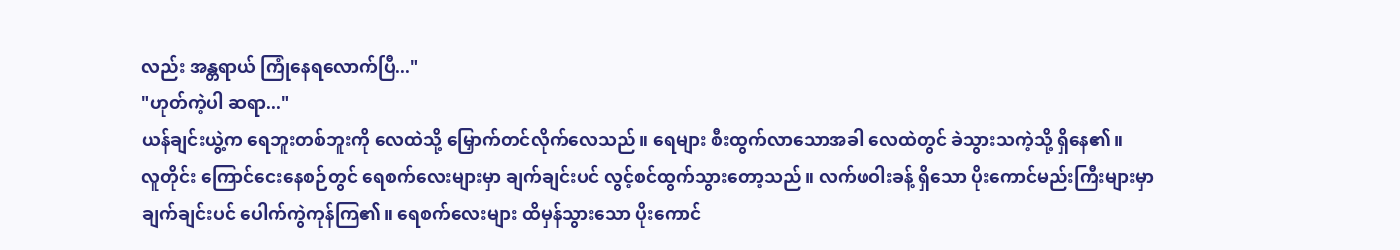လည်း အန္တရာယ် ကြုံနေရလောက်ပြီ..."
"ဟုတ်ကဲ့ပါ ဆရာ..."
ယန်ချင်းယွဲ့က ရေဘူးတစ်ဘူးကို လေထဲသို့ မြှောက်တင်လိုက်လေသည်။ ရေများ စီးထွက်လာသောအခါ လေထဲတွင် ခဲသွားသကဲ့သို့ ရှိနေ၏။
လူတိုင်း ကြောင်ငေးနေစဉ်တွင် ရေစက်လေးများမှာ ချက်ချင်းပင် လွင့်စင်ထွက်သွားတော့သည်။ လက်ဖဝါးခန့် ရှိသော ပိုးကောင်မည်းကြီးများမှာ ချက်ချင်းပင် ပေါက်ကွဲကုန်ကြ၏။ ရေစက်လေးများ ထိမှန်သွားသော ပိုးကောင်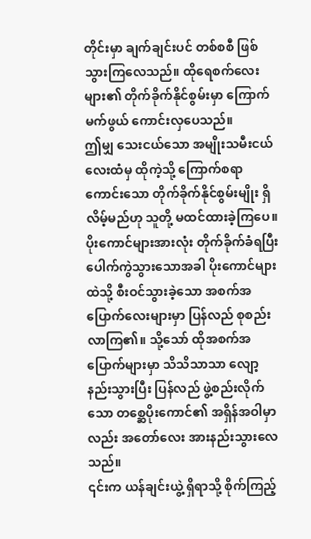တိုင်းမှာ ချက်ချင်းပင် တစ်စစီ ဖြစ်သွားကြလေသည်။ ထိုရေစက်လေးများ၏ တိုက်ခိုက်နိုင်စွမ်းမှာ ကြောက်မက်ဖွယ် ကောင်းလှပေသည်။
ဤမျှ သေးငယ်သော အမျိုးသမီးငယ်လေးထံမှ ထိုကဲ့သို့ ကြောက်စရာကောင်းသော တိုက်ခိုက်နိုင်စွမ်းမျိုး ရှိလိမ့်မည်ဟု သူတို့ မထင်ထားခဲ့ကြပေ။
ပိုးကောင်များအားလုံး တိုက်ခိုက်ခံရပြီး ပေါက်ကွဲသွားသောအခါ ပိုးကောင်များထဲသို့ စီးဝင်သွားခဲ့သော အစက်အပြောက်လေးများမှာ ပြန်လည် စုစည်းလာကြ၏။ သို့သော် ထိုအစက်အပြောက်များမှာ သိသိသာသာ လျော့နည်းသွားပြီး ပြန်လည် ဖွဲ့စည်းလိုက်သော တစ္ဆေပိုးကောင်၏ အရှိန်အဝါမှာလည်း အတော်လေး အားနည်းသွားလေသည်။
၎င်းက ယန်ချင်းယွဲ့ ရှိရာသို့ စိုက်ကြည့်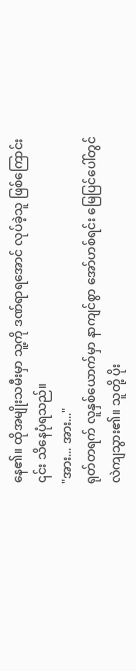နေ၏။ ထိုအမျိုးသမီးမှာ သူ့ကို ဒဏ်ရာရအောင် လုပ်ခဲ့သူ ဖြစ်ကြောင်း ၎င်း သိနေပုံရသည်။
"အား... အား..."
ရုတ်တရက် လူနှစ်ယောက်မှာ နာကျင်စွာ အော်ဟစ်ရင်း မြေပြင်ပေါ်တွင် လဲကျသွား၏။ သူတို့ ပိုး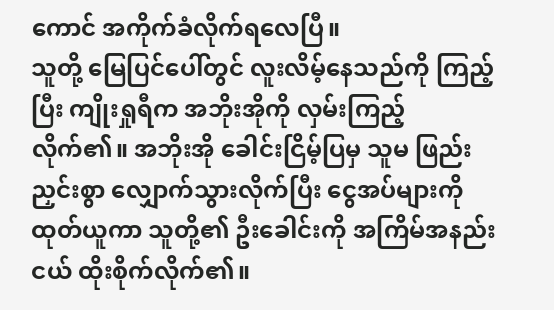ကောင် အကိုက်ခံလိုက်ရလေပြီ။
သူတို့ မြေပြင်ပေါ်တွင် လူးလိမ့်နေသည်ကို ကြည့်ပြီး ကျိုးရှုရီက အဘိုးအိုကို လှမ်းကြည့်လိုက်၏။ အဘိုးအို ခေါင်းငြိမ့်ပြမှ သူမ ဖြည်းညှင်းစွာ လျှောက်သွားလိုက်ပြီး ငွေအပ်များကို ထုတ်ယူကာ သူတို့၏ ဦးခေါင်းကို အကြိမ်အနည်းငယ် ထိုးစိုက်လိုက်၏။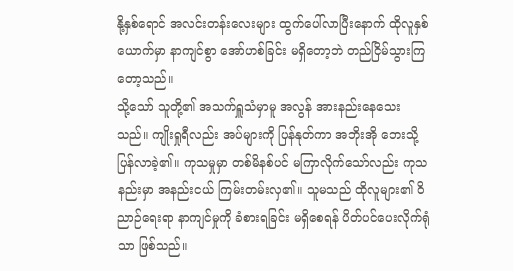နို့နှစ်ရောင် အလင်းတန်းလေးများ ထွက်ပေါ်လာပြီးနောက် ထိုလူနှစ်ယောက်မှာ နာကျင်စွာ အော်ဟစ်ခြင်း မရှိတော့ဘဲ တည်ငြိမ်သွားကြတော့သည်။
သို့သော် သူတို့၏ အသက်ရှူသံမှာမူ အလွန် အားနည်းနေသေးသည်။ ကျိုးရှုရီလည်း အပ်များကို ပြန်နုတ်ကာ အဘိုးအို ဘေးသို့ ပြန်လာခဲ့၏။ ကုသမှုမှာ တစ်မိနစ်ပင် မကြာလိုက်သော်လည်း ကုသနည်းမှာ အနည်းငယ် ကြမ်းတမ်းလှ၏။ သူမသည် ထိုလူများ၏ ဝိညာဉ်ရေးရာ နာကျင်မှုကို ခံစားရခြင်း မရှိစေရန် ပိတ်ပင်ပေးလိုက်ရုံသာ ဖြစ်သည်။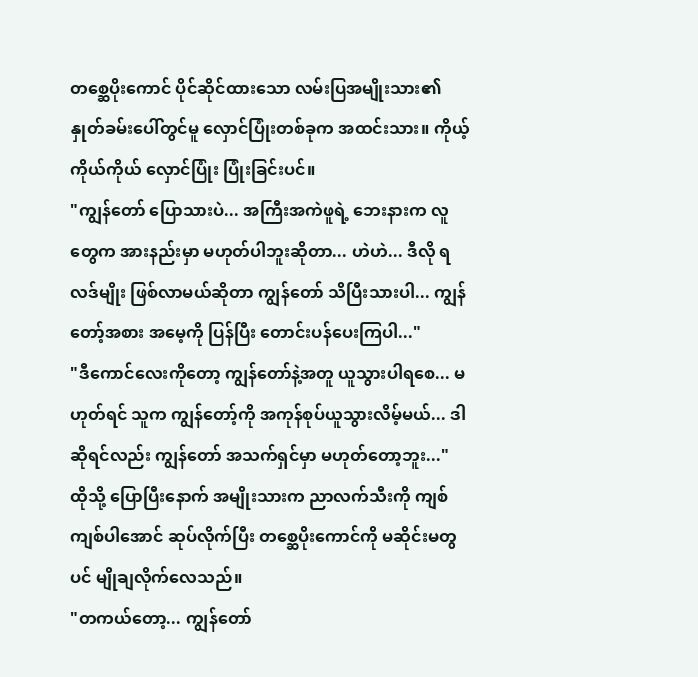တစ္ဆေပိုးကောင် ပိုင်ဆိုင်ထားသော လမ်းပြအမျိုးသား၏ နှုတ်ခမ်းပေါ်တွင်မူ လှောင်ပြုံးတစ်ခုက အထင်းသား။ ကိုယ့်ကိုယ်ကိုယ် လှောင်ပြုံး ပြုံးခြင်းပင်။
"ကျွန်တော် ပြောသားပဲ... အကြီးအကဲဖူရဲ့ ဘေးနားက လူတွေက အားနည်းမှာ မဟုတ်ပါဘူးဆိုတာ... ဟဲဟဲ... ဒီလို ရလဒ်မျိုး ဖြစ်လာမယ်ဆိုတာ ကျွန်တော် သိပြီးသားပါ... ကျွန်တော့်အစား အမေ့ကို ပြန်ပြီး တောင်းပန်ပေးကြပါ..."
"ဒီကောင်လေးကိုတော့ ကျွန်တော်နဲ့အတူ ယူသွားပါရစေ... မဟုတ်ရင် သူက ကျွန်တော့်ကို အကုန်စုပ်ယူသွားလိမ့်မယ်... ဒါဆိုရင်လည်း ကျွန်တော် အသက်ရှင်မှာ မဟုတ်တော့ဘူး..."
ထိုသို့ ပြောပြီးနောက် အမျိုးသားက ညာလက်သီးကို ကျစ်ကျစ်ပါအောင် ဆုပ်လိုက်ပြီး တစ္ဆေပိုးကောင်ကို မဆိုင်းမတွပင် မျိုချလိုက်လေသည်။
"တကယ်တော့... ကျွန်တော်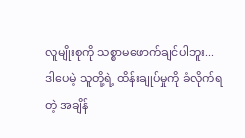လူမျိုးစုကို သစ္စာမဖောက်ချင်ပါဘူး... ဒါပေမဲ့ သူတို့ရဲ့ ထိန်းချုပ်မှုကို ခံလိုက်ရတဲ့ အချိန်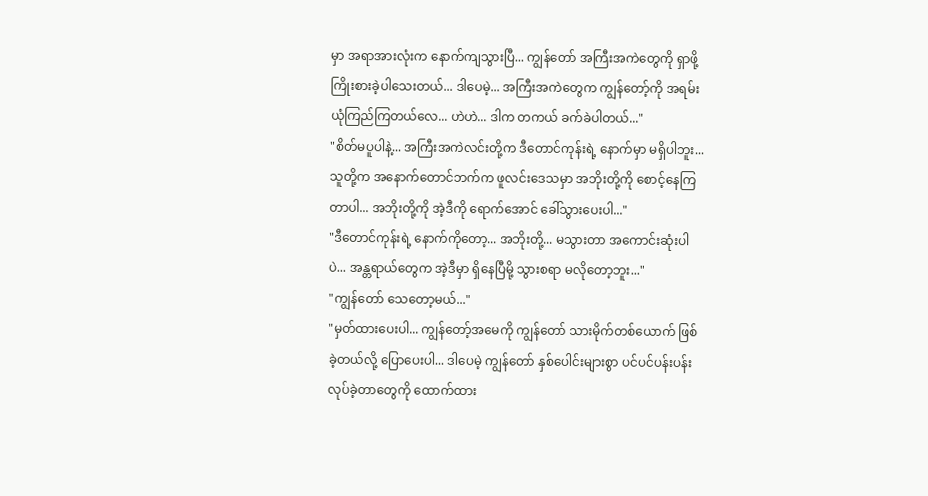မှာ အရာအားလုံးက နောက်ကျသွားပြီ... ကျွန်တော် အကြီးအကဲတွေကို ရှာဖို့ ကြိုးစားခဲ့ပါသေးတယ်... ဒါပေမဲ့... အကြီးအကဲတွေက ကျွန်တော့်ကို အရမ်း ယုံကြည်ကြတယ်လေ... ဟဲဟဲ... ဒါက တကယ် ခက်ခဲပါတယ်..."
"စိတ်မပူပါနဲ့... အကြီးအကဲလင်းတို့က ဒီတောင်ကုန်းရဲ့ နောက်မှာ မရှိပါဘူး... သူတို့က အနောက်တောင်ဘက်က ဖူလင်းဒေသမှာ အဘိုးတို့ကို စောင့်နေကြတာပါ... အဘိုးတို့ကို အဲ့ဒီကို ရောက်အောင် ခေါ်သွားပေးပါ..."
"ဒီတောင်ကုန်းရဲ့ နောက်ကိုတော့... အဘိုးတို့... မသွားတာ အကောင်းဆုံးပါပဲ... အန္တရာယ်တွေက အဲ့ဒီမှာ ရှိနေပြီမို့ သွားစရာ မလိုတော့ဘူး..."
"ကျွန်တော် သေတော့မယ်..."
"မှတ်ထားပေးပါ... ကျွန်တော့်အမေကို ကျွန်တော် သားမိုက်တစ်ယောက် ဖြစ်ခဲ့တယ်လို့ ပြောပေးပါ... ဒါပေမဲ့ ကျွန်တော် နှစ်ပေါင်းများစွာ ပင်ပင်ပန်းပန်း လုပ်ခဲ့တာတွေကို ထောက်ထား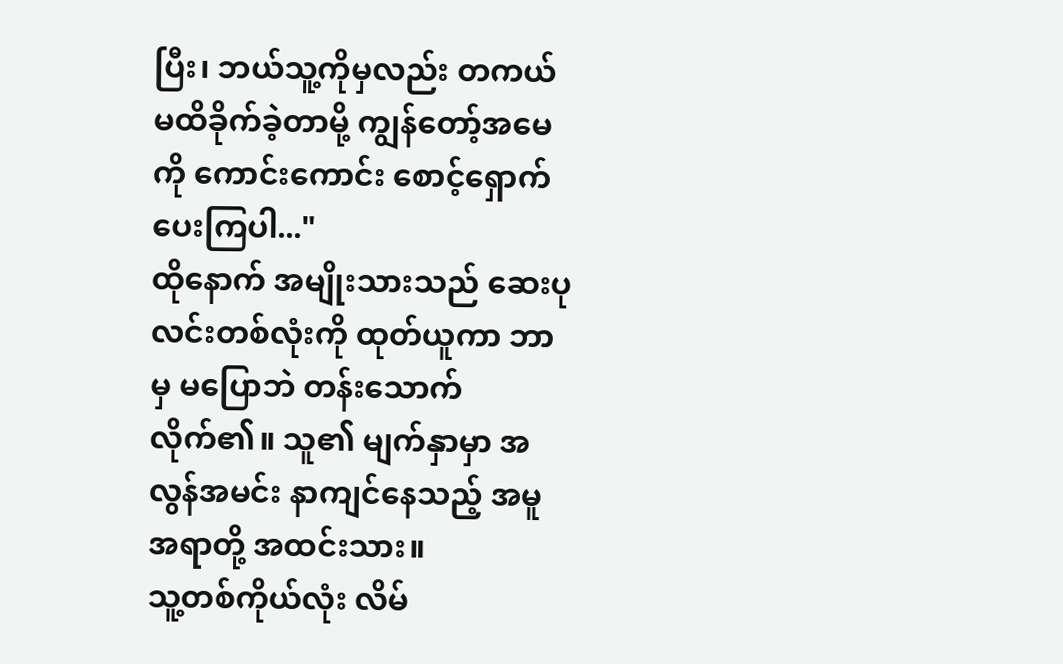ပြီး၊ ဘယ်သူ့ကိုမှလည်း တကယ် မထိခိုက်ခဲ့တာမို့ ကျွန်တော့်အမေကို ကောင်းကောင်း စောင့်ရှောက်ပေးကြပါ..."
ထိုနောက် အမျိုးသားသည် ဆေးပုလင်းတစ်လုံးကို ထုတ်ယူကာ ဘာမှ မပြောဘဲ တန်းသောက်လိုက်၏။ သူ၏ မျက်နှာမှာ အလွန်အမင်း နာကျင်နေသည့် အမူအရာတို့ အထင်းသား။
သူ့တစ်ကိုယ်လုံး လိမ်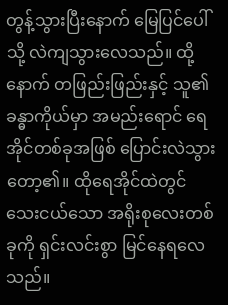တွန့်သွားပြီးနောက် မြေပြင်ပေါ်သို့ လဲကျသွားလေသည်။ ထို့နောက် တဖြည်းဖြည်းနှင့် သူ၏ ခန္ဓာကိုယ်မှာ အမည်းရောင် ရေအိုင်တစ်ခုအဖြစ် ပြောင်းလဲသွားတော့၏။ ထိုရေအိုင်ထဲတွင် သေးငယ်သော အရိုးစုလေးတစ်ခုကို ရှင်းလင်းစွာ မြင်နေရလေသည်။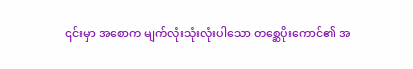၎င်းမှာ အစောက မျက်လုံးသုံးလုံးပါသော တစ္ဆေပိုးကောင်၏ အ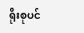ရိုးစုပင်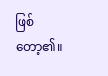ဖြစ်တော့၏။